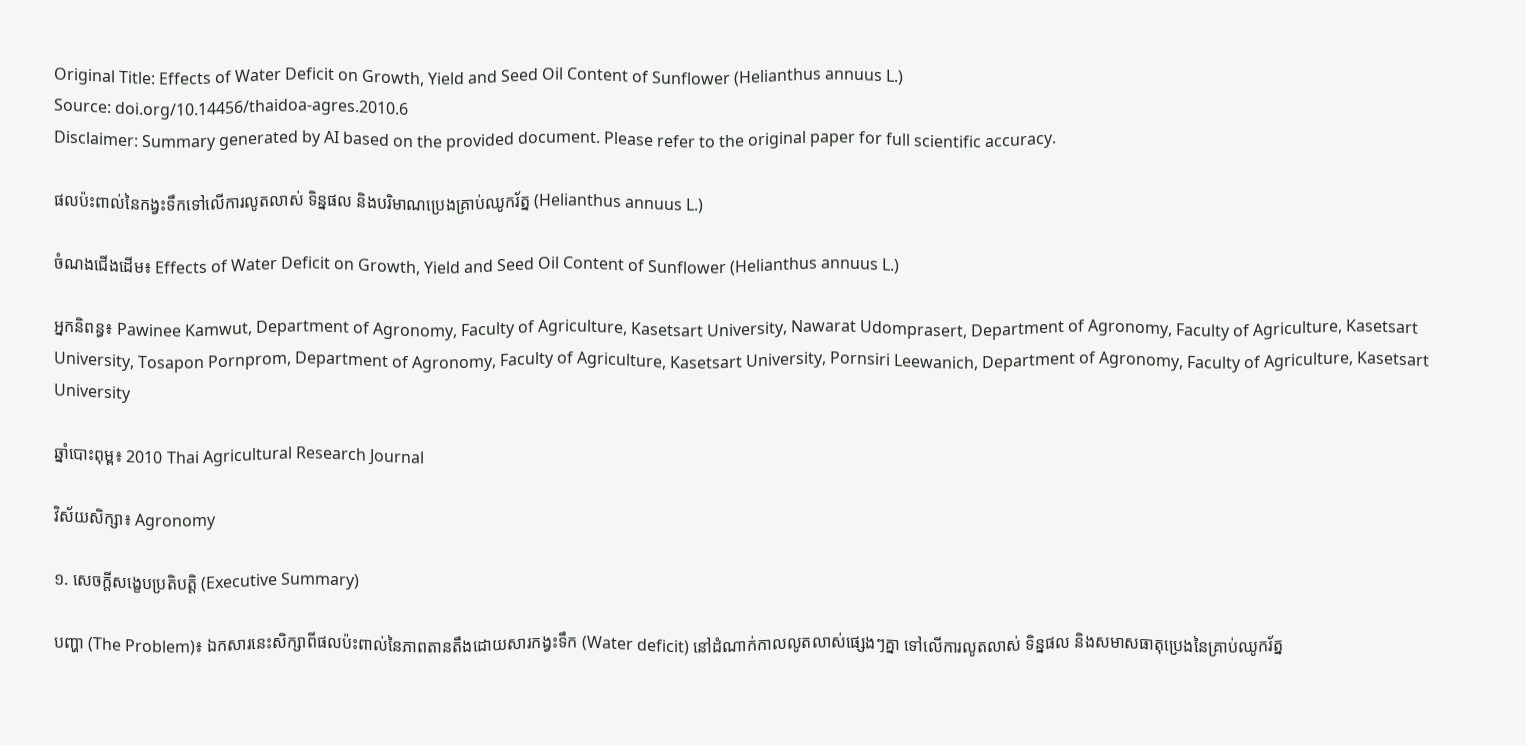Original Title: Effects of Water Deficit on Growth, Yield and Seed Oil Content of Sunflower (Helianthus annuus L.)
Source: doi.org/10.14456/thaidoa-agres.2010.6
Disclaimer: Summary generated by AI based on the provided document. Please refer to the original paper for full scientific accuracy.

ផលប៉ះពាល់នៃកង្វះទឹកទៅលើការលូតលាស់ ទិន្នផល និងបរិមាណប្រេងគ្រាប់ឈូករ័ត្ន (Helianthus annuus L.)

ចំណងជើងដើម៖ Effects of Water Deficit on Growth, Yield and Seed Oil Content of Sunflower (Helianthus annuus L.)

អ្នកនិពន្ធ៖ Pawinee Kamwut, Department of Agronomy, Faculty of Agriculture, Kasetsart University, Nawarat Udomprasert, Department of Agronomy, Faculty of Agriculture, Kasetsart University, Tosapon Pornprom, Department of Agronomy, Faculty of Agriculture, Kasetsart University, Pornsiri Leewanich, Department of Agronomy, Faculty of Agriculture, Kasetsart University

ឆ្នាំបោះពុម្ព៖ 2010 Thai Agricultural Research Journal

វិស័យសិក្សា៖ Agronomy

១. សេចក្តីសង្ខេបប្រតិបត្តិ (Executive Summary)

បញ្ហា (The Problem)៖ ឯកសារនេះសិក្សាពីផលប៉ះពាល់នៃភាពតានតឹងដោយសារកង្វះទឹក (Water deficit) នៅដំណាក់កាលលូតលាស់ផ្សេងៗគ្នា ទៅលើការលូតលាស់ ទិន្នផល និងសមាសធាតុប្រេងនៃគ្រាប់ឈូករ័ត្ន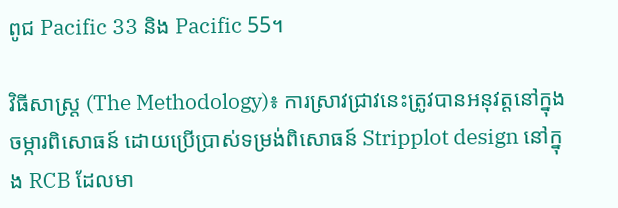ពូជ Pacific 33 និង Pacific 55។

វិធីសាស្ត្រ (The Methodology)៖ ការស្រាវជ្រាវនេះត្រូវបានអនុវត្តនៅក្នុងចម្ការពិសោធន៍ ដោយប្រើប្រាស់ទម្រង់ពិសោធន៍ Stripplot design នៅក្នុង RCB ដែលមា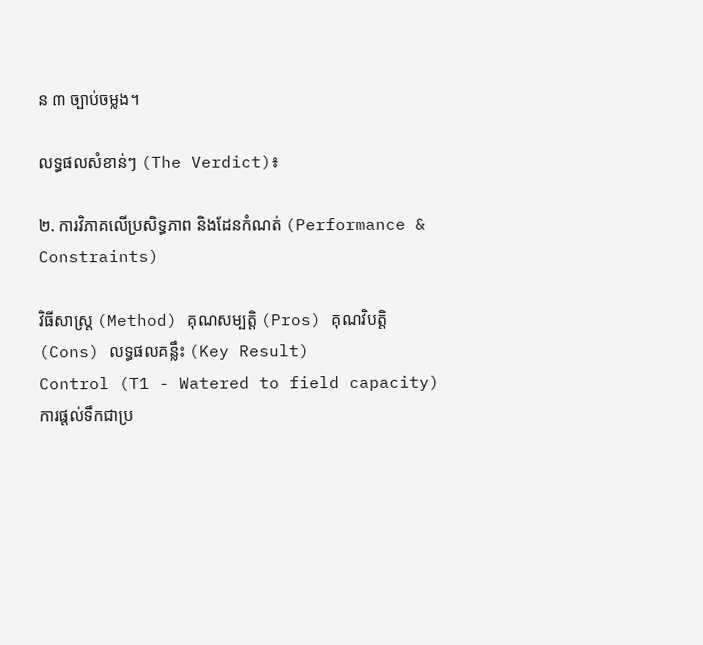ន ៣ ច្បាប់ចម្លង។

លទ្ធផលសំខាន់ៗ (The Verdict)៖

២. ការវិភាគលើប្រសិទ្ធភាព និងដែនកំណត់ (Performance & Constraints)

វិធីសាស្ត្រ (Method) គុណសម្បត្តិ (Pros) គុណវិបត្តិ (Cons) លទ្ធផលគន្លឹះ (Key Result)
Control (T1 - Watered to field capacity)
ការផ្តល់ទឹកជាប្រ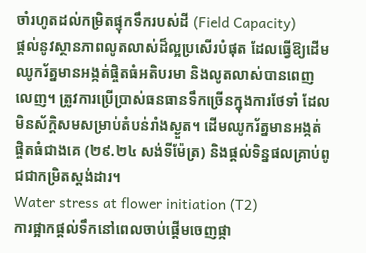ចាំរហូតដល់កម្រិតផ្ទុកទឹករបស់ដី (Field Capacity)
ផ្តល់នូវស្ថានភាពលូតលាស់ដ៏ល្អប្រសើរបំផុត ដែលធ្វើឱ្យដើមឈូករ័ត្នមានអង្កត់ផ្ចិតធំអតិបរមា និងលូតលាស់បានពេញលេញ។ ត្រូវការប្រើប្រាស់ធនធានទឹកច្រើនក្នុងការថែទាំ ដែលមិនស័ក្តិសមសម្រាប់តំបន់រាំងស្ងួត។ ដើមឈូករ័ត្នមានអង្កត់ផ្ចិតធំជាងគេ (២៩.២៤ សង់ទីម៉ែត្រ) និងផ្តល់ទិន្នផលគ្រាប់ពូជជាកម្រិតស្តង់ដារ។
Water stress at flower initiation (T2)
ការផ្អាកផ្តល់ទឹកនៅពេលចាប់ផ្តើមចេញផ្កា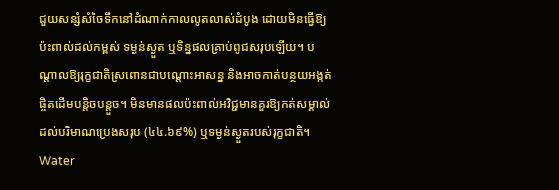ជួយសន្សំសំចៃទឹកនៅដំណាក់កាលលូតលាស់ដំបូង ដោយមិនធ្វើឱ្យប៉ះពាល់ដល់កម្ពស់ ទម្ងន់ស្ងួត ឬទិន្នផលគ្រាប់ពូជសរុបឡើយ។ បណ្តាលឱ្យរុក្ខជាតិស្រពោនជាបណ្តោះអាសន្ន និងអាចកាត់បន្ថយអង្កត់ផ្ចិតដើមបន្តិចបន្តួច។ មិនមានផលប៉ះពាល់អវិជ្ជមានគួរឱ្យកត់សម្គាល់ដល់បរិមាណប្រេងសរុប (៤៤.៦៩%) ឬទម្ងន់ស្ងួតរបស់រុក្ខជាតិ។
Water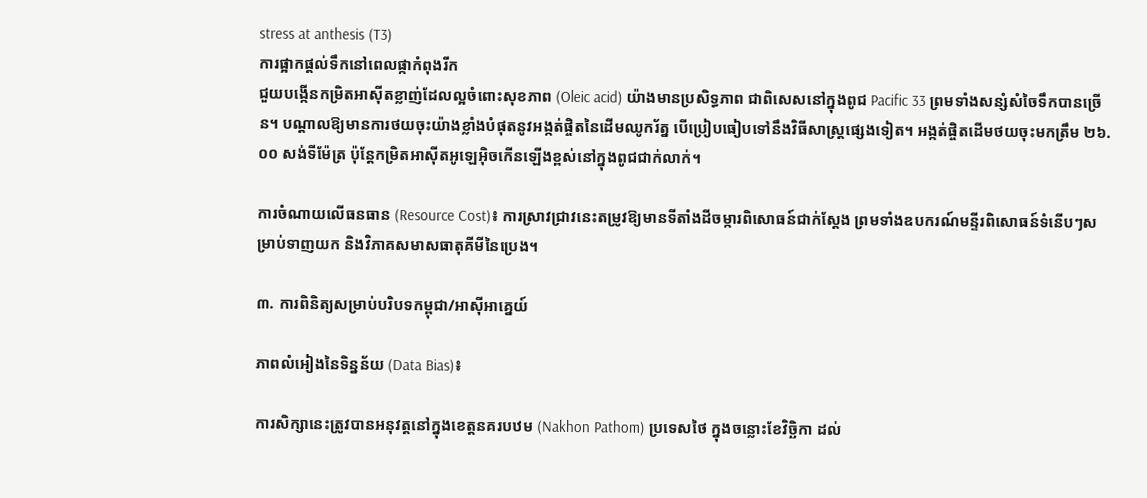stress at anthesis (T3)
ការផ្អាកផ្តល់ទឹកនៅពេលផ្កាកំពុងរីក
ជួយបង្កើនកម្រិតអាស៊ីតខ្លាញ់ដែលល្អចំពោះសុខភាព (Oleic acid) យ៉ាងមានប្រសិទ្ធភាព ជាពិសេសនៅក្នុងពូជ Pacific 33 ព្រមទាំងសន្សំសំចៃទឹកបានច្រើន។ បណ្តាលឱ្យមានការថយចុះយ៉ាងខ្លាំងបំផុតនូវអង្កត់ផ្ចិតនៃដើមឈូករ័ត្ន បើប្រៀបធៀបទៅនឹងវិធីសាស្ត្រផ្សេងទៀត។ អង្កត់ផ្ចិតដើមថយចុះមកត្រឹម ២៦.០០ សង់ទីម៉ែត្រ ប៉ុន្តែកម្រិតអាស៊ីតអូឡេអ៊ិចកើនឡើងខ្ពស់នៅក្នុងពូជជាក់លាក់។

ការចំណាយលើធនធាន (Resource Cost)៖ ការស្រាវជ្រាវនេះតម្រូវឱ្យមានទីតាំងដីចម្ការពិសោធន៍ជាក់ស្តែង ព្រមទាំងឧបករណ៍មន្ទីរពិសោធន៍ទំនើបៗសម្រាប់ទាញយក និងវិភាគសមាសធាតុគីមីនៃប្រេង។

៣. ការពិនិត្យសម្រាប់បរិបទកម្ពុជា/អាស៊ីអាគ្នេយ៍

ភាពលំអៀងនៃទិន្នន័យ (Data Bias)៖

ការសិក្សានេះត្រូវបានអនុវត្តនៅក្នុងខេត្តនគរបឋម (Nakhon Pathom) ប្រទេសថៃ ក្នុងចន្លោះខែវិច្ឆិកា ដល់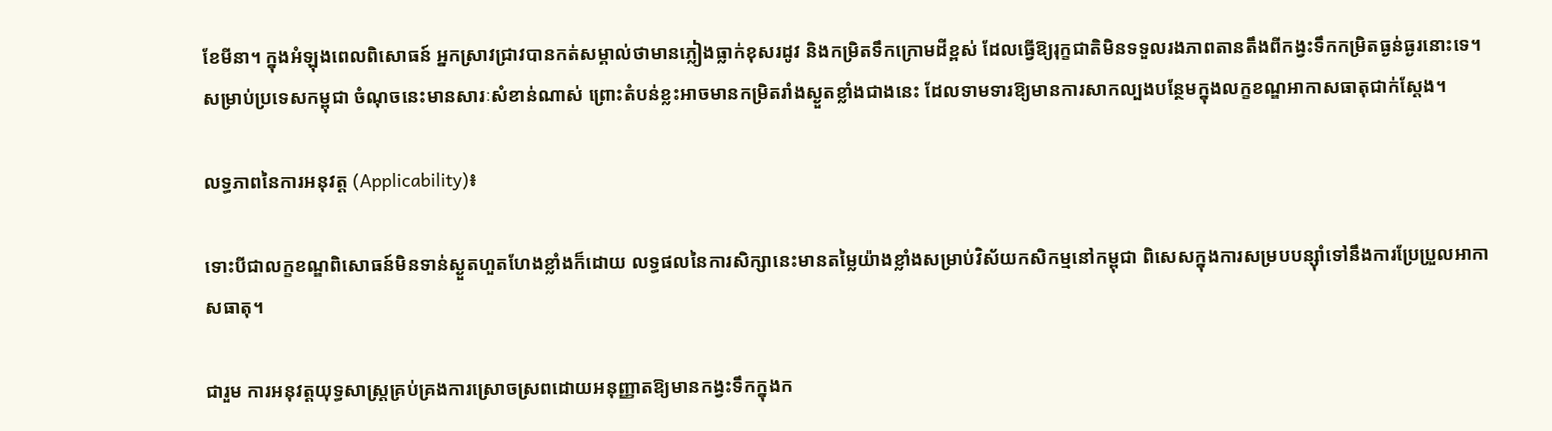ខែមីនា។ ក្នុងអំឡុងពេលពិសោធន៍ អ្នកស្រាវជ្រាវបានកត់សម្គាល់ថាមានភ្លៀងធ្លាក់ខុសរដូវ និងកម្រិតទឹកក្រោមដីខ្ពស់ ដែលធ្វើឱ្យរុក្ខជាតិមិនទទួលរងភាពតានតឹងពីកង្វះទឹកកម្រិតធ្ងន់ធ្ងរនោះទេ។ សម្រាប់ប្រទេសកម្ពុជា ចំណុចនេះមានសារៈសំខាន់ណាស់ ព្រោះតំបន់ខ្លះអាចមានកម្រិតរាំងស្ងួតខ្លាំងជាងនេះ ដែលទាមទារឱ្យមានការសាកល្បងបន្ថែមក្នុងលក្ខខណ្ឌអាកាសធាតុជាក់ស្តែង។

លទ្ធភាពនៃការអនុវត្ត (Applicability)៖

ទោះបីជាលក្ខខណ្ឌពិសោធន៍មិនទាន់ស្ងួតហួតហែងខ្លាំងក៏ដោយ លទ្ធផលនៃការសិក្សានេះមានតម្លៃយ៉ាងខ្លាំងសម្រាប់វិស័យកសិកម្មនៅកម្ពុជា ពិសេសក្នុងការសម្របបន្សុំាទៅនឹងការប្រែប្រួលអាកាសធាតុ។

ជារួម ការអនុវត្តយុទ្ធសាស្ត្រគ្រប់គ្រងការស្រោចស្រពដោយអនុញ្ញាតឱ្យមានកង្វះទឹកក្នុងក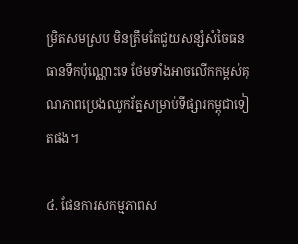ម្រិតសមស្រប មិនត្រឹមតែជួយសន្សំសំចៃធនធានទឹកប៉ុណ្ណោះទេ ថែមទាំងអាចលើកកម្ពស់គុណភាពប្រេងឈូករ័ត្នសម្រាប់ទីផ្សារកម្ពុជាទៀតផង។

៤. ផែនការសកម្មភាពស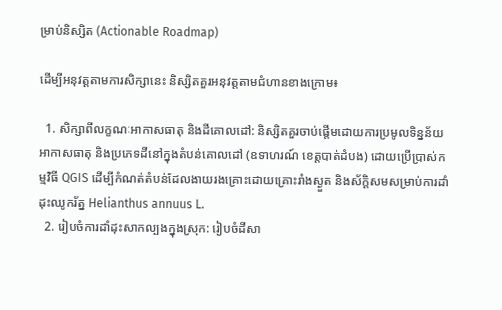ម្រាប់និស្សិត (Actionable Roadmap)

ដើម្បីអនុវត្តតាមការសិក្សានេះ និស្សិតគួរអនុវត្តតាមជំហានខាងក្រោម៖

  1. សិក្សាពីលក្ខណៈអាកាសធាតុ និងដីគោលដៅ: និស្សិតគួរចាប់ផ្តើមដោយការប្រមូលទិន្នន័យអាកាសធាតុ និងប្រភេទដីនៅក្នុងតំបន់គោលដៅ (ឧទាហរណ៍ ខេត្តបាត់ដំបង) ដោយប្រើប្រាស់កម្មវិធី QGIS ដើម្បីកំណត់តំបន់ដែលងាយរងគ្រោះដោយគ្រោះរាំងស្ងួត និងស័ក្តិសមសម្រាប់ការដាំដុះឈូករ័ត្ន Helianthus annuus L.
  2. រៀបចំការដាំដុះសាកល្បងក្នុងស្រុក: រៀបចំដីសា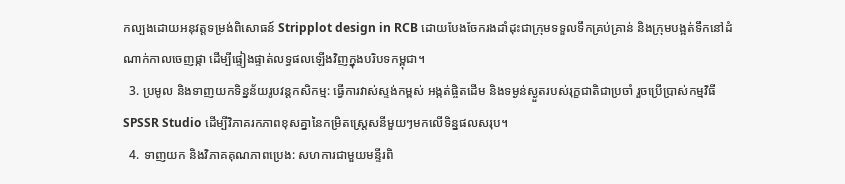កល្បងដោយអនុវត្តទម្រង់ពិសោធន៍ Stripplot design in RCB ដោយបែងចែករងដាំដុះជាក្រុមទទួលទឹកគ្រប់គ្រាន់ និងក្រុមបង្អត់ទឹកនៅដំណាក់កាលចេញផ្កា ដើម្បីផ្ទៀងផ្ទាត់លទ្ធផលឡើងវិញក្នុងបរិបទកម្ពុជា។
  3. ប្រមូល និងទាញយកទិន្នន័យរូបវន្តកសិកម្ម: ធ្វើការវាស់ស្ទង់កម្ពស់ អង្កត់ផ្ចិតដើម និងទម្ងន់ស្ងួតរបស់រុក្ខជាតិជាប្រចាំ រួចប្រើប្រាស់កម្មវិធី SPSSR Studio ដើម្បីវិភាគរកភាពខុសគ្នានៃកម្រិតស្ត្រេសនីមួយៗមកលើទិន្នផលសរុប។
  4. ទាញយក និងវិភាគគុណភាពប្រេង: សហការជាមួយមន្ទីរពិ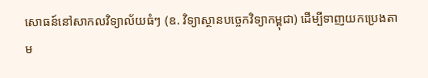សោធន៍នៅសាកលវិទ្យាល័យធំៗ (ឧ. វិទ្យាស្ថានបច្ចេកវិទ្យាកម្ពុជា) ដើម្បីទាញយកប្រេងតាម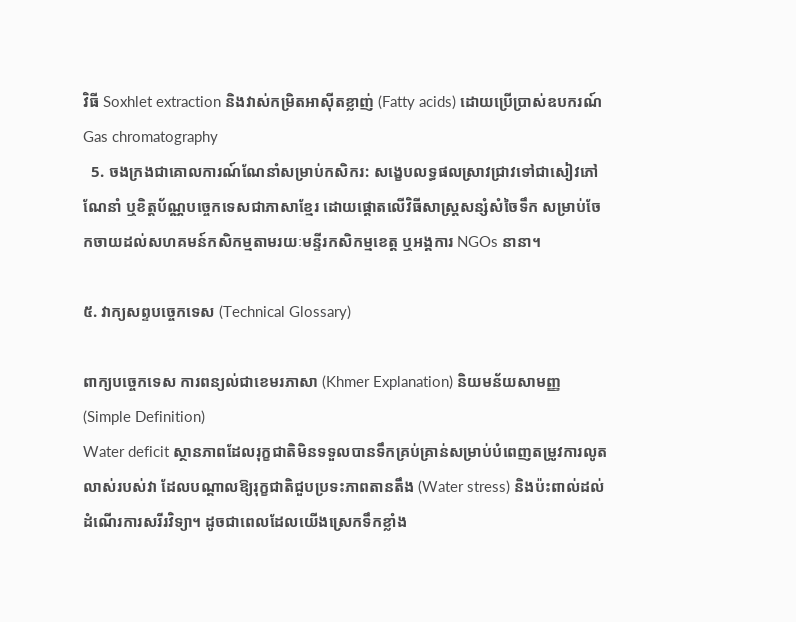វិធី Soxhlet extraction និងវាស់កម្រិតអាស៊ីតខ្លាញ់ (Fatty acids) ដោយប្រើប្រាស់ឧបករណ៍ Gas chromatography
  5. ចងក្រងជាគោលការណ៍ណែនាំសម្រាប់កសិករ: សង្ខេបលទ្ធផលស្រាវជ្រាវទៅជាសៀវភៅណែនាំ ឬខិត្តប័ណ្ណបច្ចេកទេសជាភាសាខ្មែរ ដោយផ្តោតលើវិធីសាស្ត្រសន្សំសំចៃទឹក សម្រាប់ចែកចាយដល់សហគមន៍កសិកម្មតាមរយៈមន្ទីរកសិកម្មខេត្ត ឬអង្គការ NGOs នានា។

៥. វាក្យសព្ទបច្ចេកទេស (Technical Glossary)

ពាក្យបច្ចេកទេស ការពន្យល់ជាខេមរភាសា (Khmer Explanation) និយមន័យសាមញ្ញ (Simple Definition)
Water deficit ស្ថានភាពដែលរុក្ខជាតិមិនទទួលបានទឹកគ្រប់គ្រាន់សម្រាប់បំពេញតម្រូវការលូតលាស់របស់វា ដែលបណ្តាលឱ្យរុក្ខជាតិជួបប្រទះភាពតានតឹង (Water stress) និងប៉ះពាល់ដល់ដំណើរការសរីរវិទ្យា។ ដូចជាពេលដែលយើងស្រេកទឹកខ្លាំង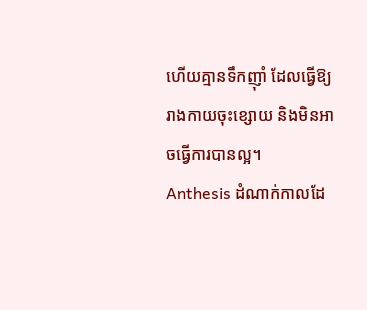ហើយគ្មានទឹកញ៉ាំ ដែលធ្វើឱ្យរាងកាយចុះខ្សោយ និងមិនអាចធ្វើការបានល្អ។
Anthesis ដំណាក់កាលដែ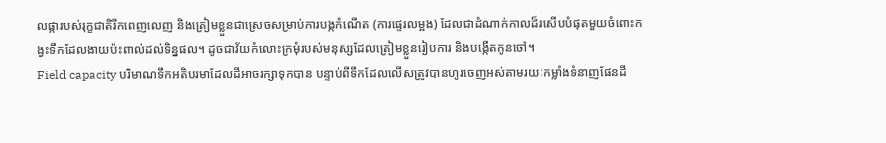លផ្ការបស់រុក្ខជាតិរីកពេញលេញ និងត្រៀមខ្លួនជាស្រេចសម្រាប់ការបង្កកំណើត (ការផ្ទេរលម្អង) ដែលជាដំណាក់កាលដ៏រសើបបំផុតមួយចំពោះកង្វះទឹកដែលងាយប៉ះពាល់ដល់ទិន្នផល។ ដូចជាវ័យកំលោះក្រមុំរបស់មនុស្សដែលត្រៀមខ្លួនរៀបការ និងបង្កើតកូនចៅ។
Field capacity បរិមាណទឹកអតិបរមាដែលដីអាចរក្សាទុកបាន បន្ទាប់ពីទឹកដែលលើសត្រូវបានហូរចេញអស់តាមរយៈកម្លាំងទំនាញផែនដី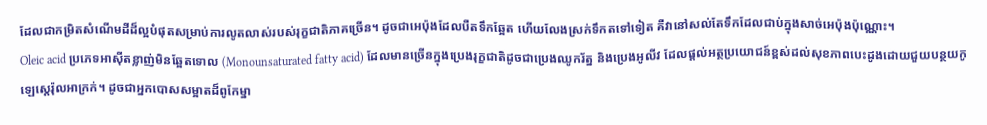ដែលជាកម្រិតសំណើមដីដ៏ល្អបំផុតសម្រាប់ការលូតលាស់របស់រុក្ខជាតិភាគច្រើន។ ដូចជាអេប៉ុងដែលបឺតទឹកឆ្អែត ហើយលែងស្រក់ទឹកតទៅទៀត គឺវានៅសល់តែទឹកដែលជាប់ក្នុងសាច់អេប៉ុងប៉ុណ្ណោះ។
Oleic acid ប្រភេទអាស៊ីតខ្លាញ់មិនឆ្អែតទោល (Monounsaturated fatty acid) ដែលមានច្រើនក្នុងប្រេងរុក្ខជាតិដូចជាប្រេងឈូករ័ត្ន និងប្រេងអូលីវ ដែលផ្តល់អត្ថប្រយោជន៍ខ្ពស់ដល់សុខភាពបេះដូងដោយជួយបន្ថយកូឡេស្តេរ៉ុលអាក្រក់។ ដូចជាអ្នកបោសសម្អាតដ៏ពូកែម្នា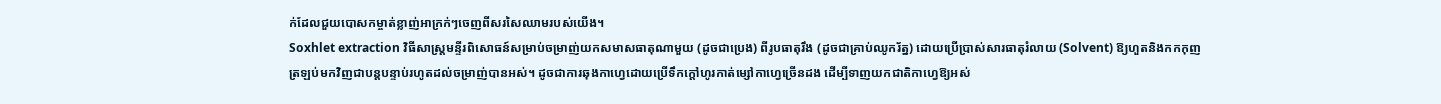ក់ដែលជួយបោសកម្ចាត់ខ្លាញ់អាក្រក់ៗចេញពីសរសៃឈាមរបស់យើង។
Soxhlet extraction វិធីសាស្ត្រមន្ទីរពិសោធន៍សម្រាប់ចម្រាញ់យកសមាសធាតុណាមួយ (ដូចជាប្រេង) ពីរូបធាតុរឹង (ដូចជាគ្រាប់ឈូករ័ត្ន) ដោយប្រើប្រាស់សារធាតុរំលាយ (Solvent) ឱ្យហួតនិងកកកុញត្រឡប់មកវិញជាបន្តបន្ទាប់រហូតដល់ចម្រាញ់បានអស់។ ដូចជាការឆុងកាហ្វេដោយប្រើទឹកក្តៅហូរកាត់ម្សៅកាហ្វេច្រើនដង ដើម្បីទាញយកជាតិកាហ្វេឱ្យអស់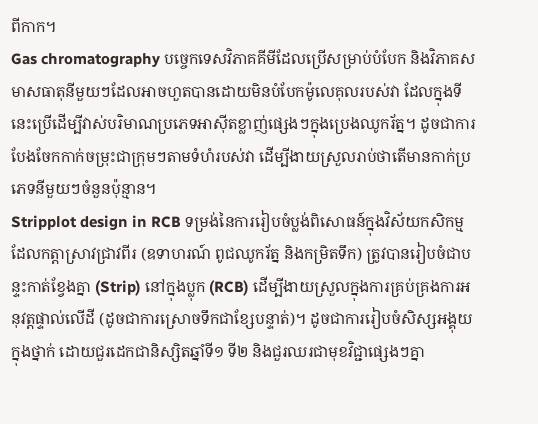ពីកាក។
Gas chromatography បច្ចេកទេសវិភាគគីមីដែលប្រើសម្រាប់បំបែក និងវិភាគសមាសធាតុនីមួយៗដែលអាចហួតបានដោយមិនបំបែកម៉ូលេគុលរបស់វា ដែលក្នុងទីនេះប្រើដើម្បីវាស់បរិមាណប្រភេទអាស៊ីតខ្លាញ់ផ្សេងៗក្នុងប្រេងឈូករ័ត្ន។ ដូចជាការបែងចែកកាក់ចម្រុះជាក្រុមៗតាមទំហំរបស់វា ដើម្បីងាយស្រួលរាប់ថាតើមានកាក់ប្រភេទនីមួយៗចំនួនប៉ុន្មាន។
Stripplot design in RCB ទម្រង់នៃការរៀបចំប្លង់ពិសោធន៍ក្នុងវិស័យកសិកម្ម ដែលកត្តាស្រាវជ្រាវពីរ (ឧទាហរណ៍ ពូជឈូករ័ត្ន និងកម្រិតទឹក) ត្រូវបានរៀបចំជាបន្ទះកាត់ខ្វែងគ្នា (Strip) នៅក្នុងប្លុក (RCB) ដើម្បីងាយស្រួលក្នុងការគ្រប់គ្រងការអនុវត្តផ្ទាល់លើដី (ដូចជាការស្រោចទឹកជាខ្សែបន្ទាត់)។ ដូចជាការរៀបចំសិស្សអង្គុយក្នុងថ្នាក់ ដោយជួរដេកជានិស្សិតឆ្នាំទី១ ទី២ និងជួរឈរជាមុខវិជ្ជាផ្សេងៗគ្នា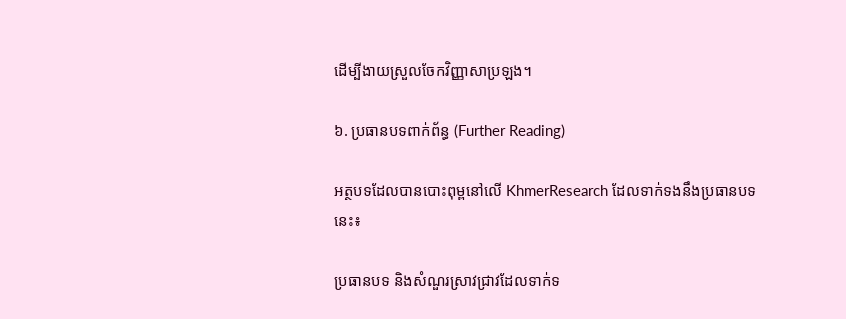ដើម្បីងាយស្រួលចែកវិញ្ញាសាប្រឡង។

៦. ប្រធានបទពាក់ព័ន្ធ (Further Reading)

អត្ថបទដែលបានបោះពុម្ពនៅលើ KhmerResearch ដែលទាក់ទងនឹងប្រធានបទនេះ៖

ប្រធានបទ និងសំណួរស្រាវជ្រាវដែលទាក់ទ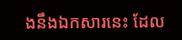ងនឹងឯកសារនេះ ដែល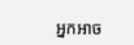អ្នកអាច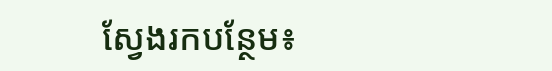ស្វែងរកបន្ថែម៖